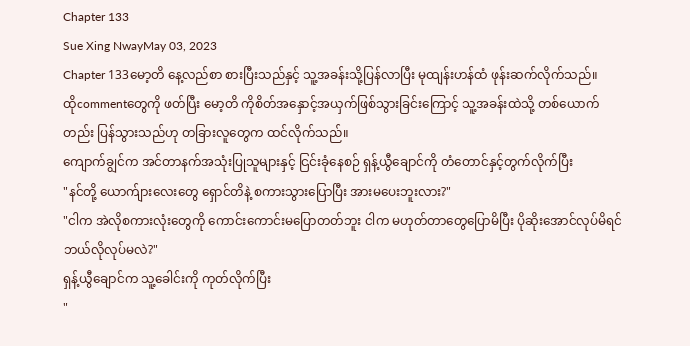Chapter 133
Sue Xing NwayMay 03, 2023
Chapter 133မော့တိ နေ့လည်စာ စားပြီးသည်နှင့် သူ့အခန်းသို့ပြန်လာပြီး မုထျန်းဟန်ထံ ဖုန်းဆက်လိုက်သည်။
ထိုcommentတွေကို ဖတ်ပြီး မော့တိ ကိုစိတ်အနှောင့်အယှက်ဖြစ်သွားခြင်းကြောင့် သူ့အခန်းထဲသို့ တစ်ယောက်တည်း ပြန်သွားသည်ဟု တခြားလူတွေက ထင်လိုက်သည်။
ကျောက်ချွင်က အင်တာနက်အသုံးပြုသူများနှင့် ငြင်းခုံနေစဉ် ရှန့်ယွီချောင်ကို တံတောင်နှင့်တွက်လိုက်ပြီး
"နင်တို့ ယောက်ျားလေးတွေ ရှောင်တိနဲ့ စကားသွားပြောပြီး အားမပေးဘူးလား?"
"ငါက အဲလိုစကားလုံးတွေကို ကောင်းကောင်းမပြောတတ်ဘူး ငါက မဟုတ်တာတွေပြောမိပြီး ပိုဆိုးအောင်လုပ်မိရင် ဘယ်လိုလုပ်မလဲ?"
ရှန့်ယွီချောင်က သူ့ခေါင်းကို ကုတ်လိုက်ပြီး
"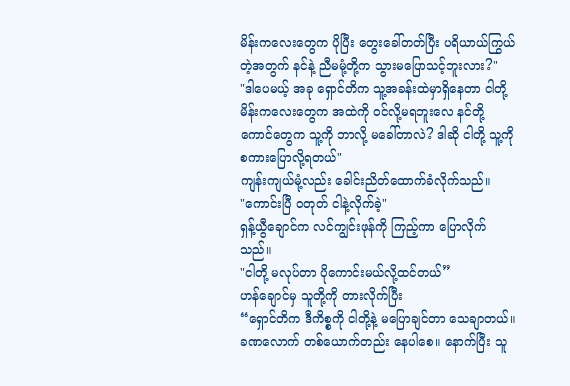မိန်းကလေးတွေက ပိုပြီး တွေးခေါ်တတ်ပြီး ပရိယာယ်ကြွယ်တဲ့အတွက် နင်နဲ့ ညီမမုံ့တို့က သွားမပြောသင့်ဘူးလား?"
"ဒါပေမယ့် အခု ရှောင်တိက သူ့အခန်းထဲမှာရှိနေတာ ငါတို့ မိန်းကလေးတွေက အထဲကို ဝင်လို့မရဘူးလေ နင်တို့ကောင်တွေက သူ့ကို ဘာလို့ မခေါ်တာလဲ? ဒါဆို ငါတို့ သူ့ကို စကားပြောလို့ရတယ်"
ကျန်းကျယ်မုံ့လည်း ခေါင်းညိတ်ထောက်ခံလိုက်သည်။
"ကောင်းပြီ ဝတုတ် ငါနဲ့လိုက်ခဲ့"
ရှန့်ယွီချောင်က လင်ကျွင်းဖုန်ကို ကြည့်ကာ ပြောလိုက်သည်။
"ငါတို့ မလုပ်တာ ပိုကောင်းမယ်လို့ထင်တယ်”
ဟန်ချောင်မှ သူတို့ကို တားလိုက်ပြီး
“ရှောင်တိက ဒီကိစ္စကို ငါတို့နဲ့ မပြောချင်တာ သေချာတယ်။ ခဏလောက် တစ်ယောက်တည်း နေပါစေ။ နောက်ပြီး သူ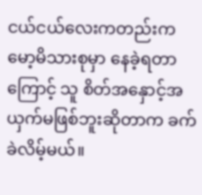ငယ်ငယ်လေးကတည်းက မော့မိသားစုမှာ နေခဲ့ရတာကြောင့် သူ စိတ်အနှောင့်အယှက်မဖြစ်ဘူးဆိုတာက ခက်ခဲလိမ့်မယ်။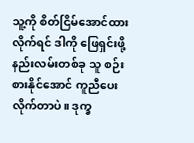သူ့ကို စိတ်ငြိမ်အောင်ထားလိုက်ရင် ဒါကို ဖြေရှင်းဖို့ နည်းလမ်းတစ်ခု သူ စဉ်းစားနိုင်အောင် ကူညီပေးလိုက်တာပဲ။ ဒုက္ခ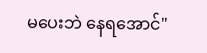မပေးဘဲ နေရအောင်"